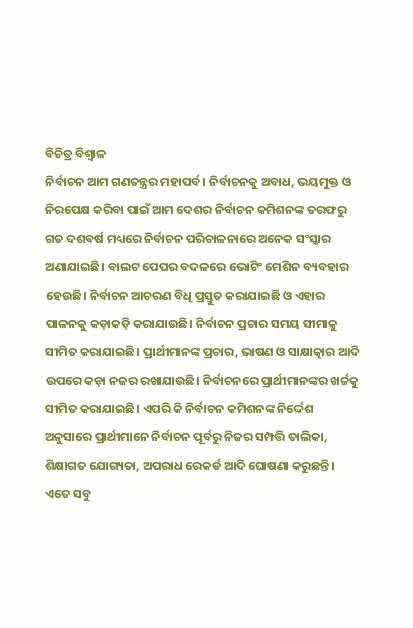ବିଚିତ୍ର ବିଶ୍ୱାଳ
ନିର୍ବାଚନ ଆମ ଗଣତନ୍ତ୍ରର ମହାପର୍ବ। ନିର୍ବାଚନକୁ ଅବାଧ, ଭୟମୁକ୍ତ ଓ ନିରପେକ୍ଷ କରିବା ପାଇଁ ଆମ ଦେଶର ନିର୍ବାଚନ କମିଶନଙ୍କ ତରଫରୁ ଗତ ଦଶବର୍ଷ ମଧ୍ୟରେ ନିର୍ବାଚନ ପରିଚାଳନାରେ ଅନେକ ସଂସ୍କାର ଅଣାଯାଇଛି। ବାଲଟ ପେପର ବଦଳରେ ଭୋଟିଂ ମେଶିନ ବ୍ୟବହାର ହେଉଛି। ନିର୍ବାଚନ ଆଚରଣ ବିଧି ପ୍ରସ୍ତୁତ କରାଯାଇଛି ଓ ଏହାର ପାଳନକୁ କଡ଼ାକଡ଼ି କରାଯାଉଛି। ନିର୍ବାଚନ ପ୍ରଚାର ସମୟ ସୀମାକୁ ସୀମିତ କରାଯାଇଛି। ପ୍ରାର୍ଥୀମାନଙ୍କ ପ୍ରଚାର, ଭାଷଣ ଓ ସାକ୍ଷାତ୍କାର ଆଦି ଉପରେ କଡ଼ା ନଜର ରଖାଯାଉଛି। ନିର୍ବାଚନରେ ପ୍ରାର୍ଥୀମାନଙ୍କର ଖର୍ଚ୍ଚକୁ ସୀମିତ କରାଯାଇଛି। ଏପରି କି ନିର୍ବାଚନ କମିଶନଙ୍କ ନିର୍ଦ୍ଦେଶ ଅନୁସାରେ ପ୍ରାର୍ଥୀମାନେ ନିର୍ବାଚନ ପୂର୍ବରୁ ନିଜର ସମ୍ପତ୍ତି ତାଲିକା, ଶିକ୍ଷାଗତ ଯୋଗ୍ୟତା, ଅପରାଧ ରେକର୍ଡ ଆଦି ଘୋଷଣା କରୁଛନ୍ତି। ଏତେ ସବୁ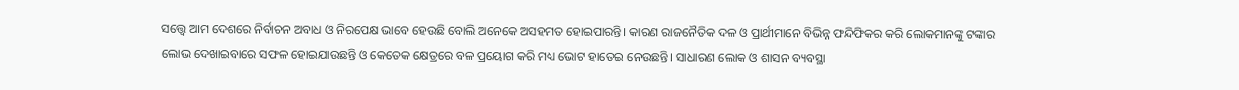ସତ୍ତ୍ୱେ ଆମ ଦେଶରେ ନିର୍ବାଚନ ଅବାଧ ଓ ନିରପେକ୍ଷ ଭାବେ ହେଉଛି ବୋଲି ଅନେକେ ଅସହମତ ହୋଇପାରନ୍ତି। କାରଣ ରାଜନୈତିକ ଦଳ ଓ ପ୍ରାର୍ଥୀମାନେ ବିଭିନ୍ନ ଫନ୍ଦିଫିକର କରି ଲୋକମାନଙ୍କୁ ଟଙ୍କାର ଲୋଭ ଦେଖାଇବାରେ ସଫଳ ହୋଇଯାଉଛନ୍ତି ଓ କେତେକ କ୍ଷେତ୍ରରେ ବଳ ପ୍ରୟୋଗ କରି ମଧ୍ୟ ଭୋଟ ହାତେଇ ନେଉଛନ୍ତି। ସାଧାରଣ ଲୋକ ଓ ଶାସନ ବ୍ୟବସ୍ଥା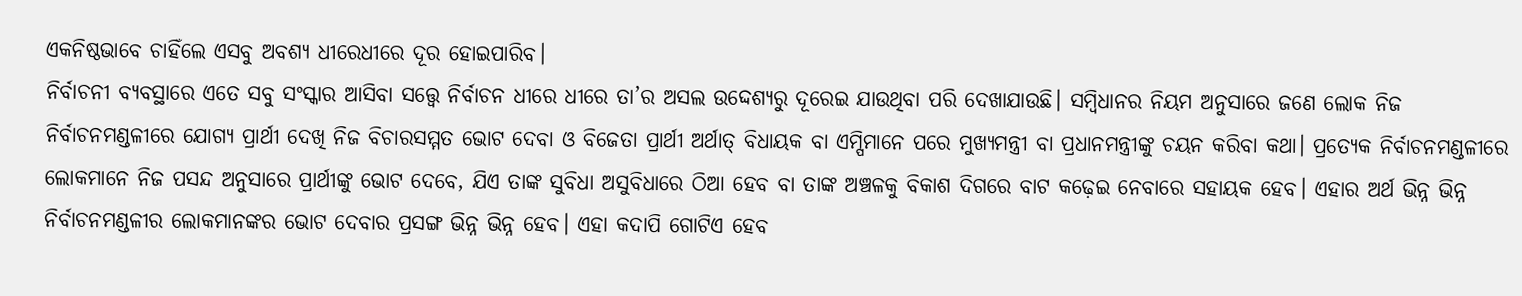ଏକନିଷ୍ଠଭାବେ ଚାହିଁଲେ ଏସବୁ ଅବଶ୍ୟ ଧୀରେଧୀରେ ଦୂର ହୋଇପାରିବ।
ନିର୍ବାଚନୀ ବ୍ୟବସ୍ଥାରେ ଏତେ ସବୁ ସଂସ୍କାର ଆସିବା ସତ୍ତ୍ୱେ ନିର୍ବାଚନ ଧୀରେ ଧୀରେ ତା’ର ଅସଲ ଉଦ୍ଦେଶ୍ୟରୁ ଦୂରେଇ ଯାଉଥିବା ପରି ଦେଖାଯାଉଛି। ସମ୍ବିଧାନର ନିୟମ ଅନୁସାରେ ଜଣେ ଲୋକ ନିଜ ନିର୍ବାଚନମଣ୍ଡଳୀରେ ଯୋଗ୍ୟ ପ୍ରାର୍ଥୀ ଦେଖି ନିଜ ବିଚାରସମ୍ମତ ଭୋଟ ଦେବା ଓ ବିଜେତା ପ୍ରାର୍ଥୀ ଅର୍ଥାତ୍ ବିଧାୟକ ବା ଏମ୍ପିମାନେ ପରେ ମୁଖ୍ୟମନ୍ତ୍ରୀ ବା ପ୍ରଧାନମନ୍ତ୍ରୀଙ୍କୁ ଚୟନ କରିବା କଥା। ପ୍ରତ୍ୟେକ ନିର୍ବାଚନମଣ୍ଡଳୀରେ ଲୋକମାନେ ନିଜ ପସନ୍ଦ ଅନୁସାରେ ପ୍ରାର୍ଥୀଙ୍କୁ ଭୋଟ ଦେବେ, ଯିଏ ତାଙ୍କ ସୁବିଧା ଅସୁବିଧାରେ ଠିଆ ହେବ ବା ତାଙ୍କ ଅଞ୍ଚଳକୁ ବିକାଶ ଦିଗରେ ବାଟ କଢ଼େଇ ନେବାରେ ସହାୟକ ହେବ। ଏହାର ଅର୍ଥ ଭିନ୍ନ ଭିନ୍ନ ନିର୍ବାଚନମଣ୍ଡଳୀର ଲୋକମାନଙ୍କର ଭୋଟ ଦେବାର ପ୍ରସଙ୍ଗ ଭିନ୍ନ ଭିନ୍ନ ହେବ। ଏହା କଦାପି ଗୋଟିଏ ହେବ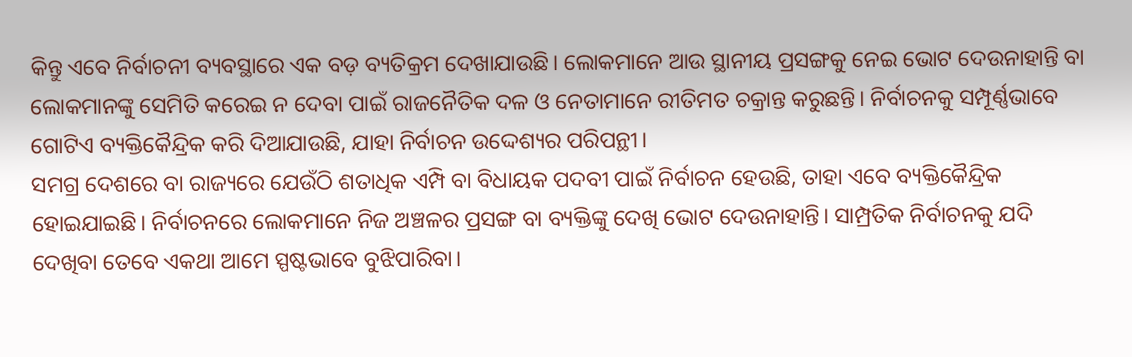କିନ୍ତୁ ଏବେ ନିର୍ବାଚନୀ ବ୍ୟବସ୍ଥାରେ ଏକ ବଡ଼ ବ୍ୟତିକ୍ରମ ଦେଖାଯାଉଛି। ଲୋକମାନେ ଆଉ ସ୍ଥାନୀୟ ପ୍ରସଙ୍ଗକୁ ନେଇ ଭୋଟ ଦେଉନାହାନ୍ତି ବା ଲୋକମାନଙ୍କୁ ସେମିତି କରେଇ ନ ଦେବା ପାଇଁ ରାଜନୈତିକ ଦଳ ଓ ନେତାମାନେ ରୀତିମତ ଚକ୍ରାନ୍ତ କରୁଛନ୍ତି। ନିର୍ବାଚନକୁ ସମ୍ପୂର୍ଣ୍ଣଭାବେ ଗୋଟିଏ ବ୍ୟକ୍ତିକୈନ୍ଦ୍ରିକ କରି ଦିଆଯାଉଛି, ଯାହା ନିର୍ବାଚନ ଉଦ୍ଦେଶ୍ୟର ପରିପନ୍ଥୀ।
ସମଗ୍ର ଦେଶରେ ବା ରାଜ୍ୟରେ ଯେଉଁଠି ଶତାଧିକ ଏମ୍ପି ବା ବିଧାୟକ ପଦବୀ ପାଇଁ ନିର୍ବାଚନ ହେଉଛି, ତାହା ଏବେ ବ୍ୟକ୍ତିକୈନ୍ଦ୍ରିକ ହୋଇଯାଇଛି। ନିର୍ବାଚନରେ ଲୋକମାନେ ନିଜ ଅଞ୍ଚଳର ପ୍ରସଙ୍ଗ ବା ବ୍ୟକ୍ତିଙ୍କୁ ଦେଖି ଭୋଟ ଦେଉନାହାନ୍ତି। ସାମ୍ପ୍ରତିକ ନିର୍ବାଚନକୁ ଯଦି ଦେଖିବା ତେବେ ଏକଥା ଆମେ ସ୍ପଷ୍ଟଭାବେ ବୁଝିପାରିବା।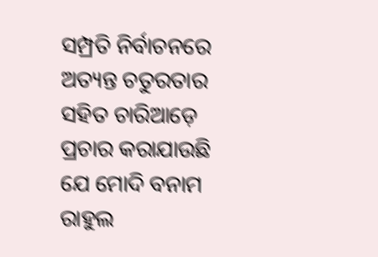ସମ୍ପ୍ରତି ନିର୍ବାଚନରେ ଅତ୍ୟନ୍ତ ଚତୁରତାର ସହିତ ଚାରିଆଡ଼େ ପ୍ରଚାର କରାଯାଉଛି ଯେ ମୋଦି ବନାମ ରାହୁଲ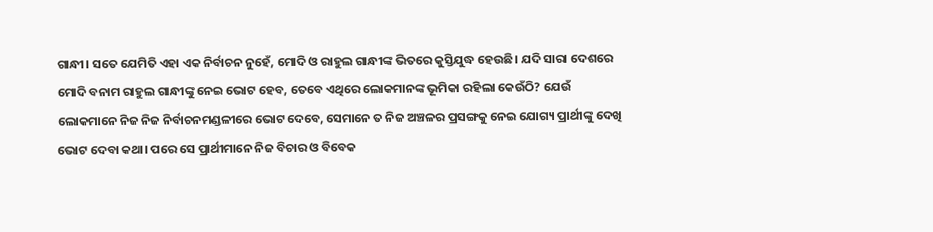ଗାନ୍ଧୀ। ସତେ ଯେମିତି ଏହା ଏକ ନିର୍ବାଚନ ନୁହେଁ, ମୋଦି ଓ ରାହୁଲ ଗାନ୍ଧୀଙ୍କ ଭିତରେ କୁସ୍ତିଯୁଦ୍ଧ ହେଉଛି। ଯଦି ସାରା ଦେଶରେ ମୋଦି ବନାମ ରାହୁଲ ଗାନ୍ଧୀଙ୍କୁ ନେଇ ଭୋଟ ହେବ, ତେବେ ଏଥିରେ ଲୋକମାନଙ୍କ ଭୂମିକା ରହିଲା କେଉଁଠି? ଯେଉଁ ଲୋକମାନେ ନିଜ ନିଜ ନିର୍ବାଚନମଣ୍ଡଳୀରେ ଭୋଟ ଦେବେ, ସେମାନେ ତ ନିଜ ଅଞ୍ଚଳର ପ୍ରସଙ୍ଗକୁ ନେଇ ଯୋଗ୍ୟ ପ୍ରାର୍ଥୀଙ୍କୁ ଦେଖି ଭୋଟ ଦେବା କଥା। ପରେ ସେ ପ୍ରାର୍ଥୀମାନେ ନିଜ ବିଚାର ଓ ବିବେକ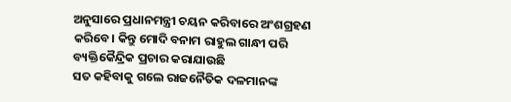ଅନୁସାରେ ପ୍ରଧାନମନ୍ତ୍ରୀ ଚୟନ କରିବାରେ ଅଂଶଗ୍ରହଣ କରିବେ। କିନ୍ତୁ ମୋଦି ବନାମ ରାହୁଲ ଗାନ୍ଧୀ ପରି ବ୍ୟକ୍ତିକୈନ୍ଦ୍ରିକ ପ୍ରଚାର କରାଯାଉଛି
ସତ କହିବାକୁ ଗଲେ ରାଜନୈତିକ ଦଳମାନଙ୍କ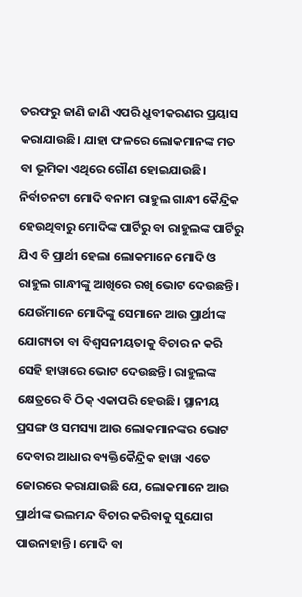ତରଫରୁ ଜାଣି ଜାଣି ଏପରି ଧ୍ରୁବୀକରଣର ପ୍ରୟାସ କରାଯାଉଛି। ଯାହା ଫଳରେ ଲୋକମାନଙ୍କ ମତ ବା ଭୂମିକା ଏଥିରେ ଗୌଣ ହୋଇଯାଉଛି। ନିର୍ବାଚନଟା ମୋଦି ବନାମ ରାହୁଲ ଗାନ୍ଧୀ କୈନ୍ଦ୍ରିକ ହେଉଥିବାରୁ ମୋଦିଙ୍କ ପାର୍ଟିରୁ ବା ରାହୁଲଙ୍କ ପାର୍ଟିରୁ ଯିଏ ବି ପ୍ରାର୍ଥୀ ହେଲା ଲୋକମାନେ ମୋଦି ଓ ରାହୁଲ ଗାନ୍ଧୀଙ୍କୁ ଆଖିରେ ରଖି ଭୋଟ ଦେଉଛନ୍ତି। ଯେଉଁମାନେ ମୋଦିଙ୍କୁ ସେମାନେ ଆଉ ପ୍ରାର୍ଥୀଙ୍କ ଯୋଗ୍ୟତା ବା ବିଶ୍ୱସନୀୟତାକୁ ବିଚାର ନ କରି ସେହି ହାୱାରେ ଭୋଟ ଦେଉଛନ୍ତି। ରାହୁଲଙ୍କ କ୍ଷେତ୍ରରେ ବି ଠିକ୍ ଏକାପରି ହେଉଛି। ସ୍ଥାନୀୟ ପ୍ରସଙ୍ଗ ଓ ସମସ୍ୟା ଆଉ ଲୋକମାନଙ୍କର ଭୋଟ ଦେବାର ଆଧାର ବ୍ୟକ୍ତିକୈନ୍ଦ୍ରିକ ହାୱା ଏତେ ଜୋରରେ କରାଯାଉଛି ଯେ, ଲୋକମାନେ ଆଉ ପ୍ରାର୍ଥୀଙ୍କ ଭଲମନ୍ଦ ବିଚାର କରିବାକୁ ସୁଯୋଗ ପାଉନାହାନ୍ତି। ମୋଦି ବା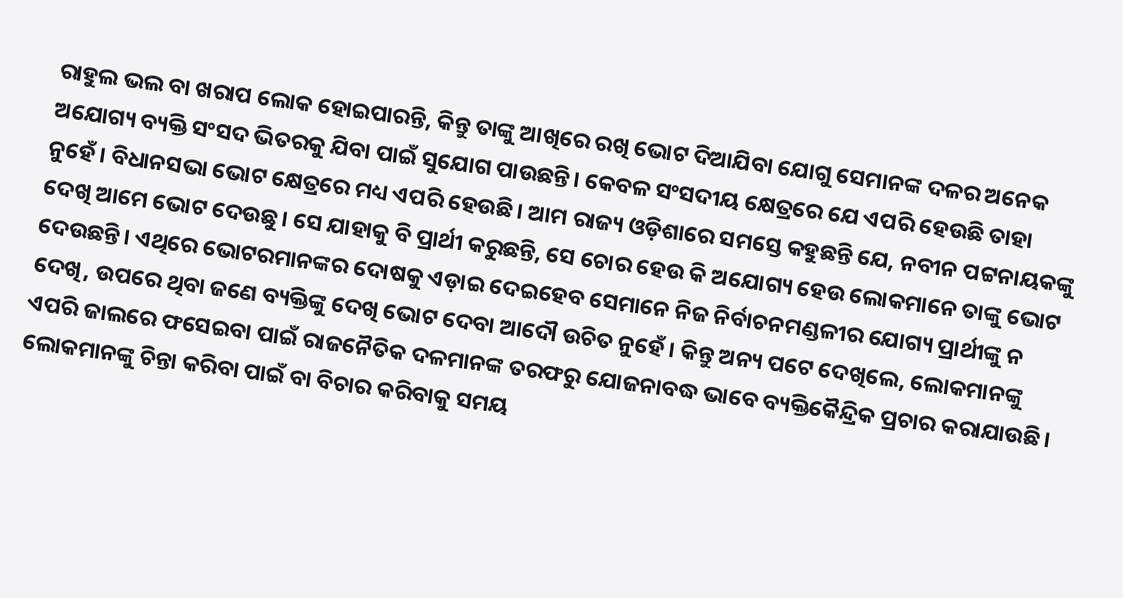ରାହୁଲ ଭଲ ବା ଖରାପ ଲୋକ ହୋଇପାରନ୍ତି, କିନ୍ତୁ ତାଙ୍କୁ ଆଖିରେ ରଖି ଭୋଟ ଦିଆଯିବା ଯୋଗୁ ସେମାନଙ୍କ ଦଳର ଅନେକ ଅଯୋଗ୍ୟ ବ୍ୟକ୍ତି ସଂସଦ ଭିତରକୁ ଯିବା ପାଇଁ ସୁଯୋଗ ପାଉଛନ୍ତି। କେବଳ ସଂସଦୀୟ କ୍ଷେତ୍ରରେ ଯେ ଏପରି ହେଉଛି ତାହା ନୁହେଁ। ବିଧାନସଭା ଭୋଟ କ୍ଷେତ୍ରରେ ମଧ୍ୟ ଏପରି ହେଉଛି। ଆମ ରାଜ୍ୟ ଓଡ଼ିଶାରେ ସମସ୍ତେ କହୁଛନ୍ତି ଯେ, ନବୀନ ପଟ୍ଟନାୟକଙ୍କୁ ଦେଖି ଆମେ ଭୋଟ ଦେଉଛୁ। ସେ ଯାହାକୁ ବି ପ୍ରାର୍ଥୀ କରୁଛନ୍ତି, ସେ ଚୋର ହେଉ କି ଅଯୋଗ୍ୟ ହେଉ ଲୋକମାନେ ତାଙ୍କୁ ଭୋଟ ଦେଉଛନ୍ତି। ଏଥିରେ ଭୋଟରମାନଙ୍କର ଦୋଷକୁ ଏଡ଼ାଇ ଦେଇହେବ ସେମାନେ ନିଜ ନିର୍ବାଚନମଣ୍ଡଳୀର ଯୋଗ୍ୟ ପ୍ରାର୍ଥୀଙ୍କୁ ନ ଦେଖି, ଉପରେ ଥିବା ଜଣେ ବ୍ୟକ୍ତିଙ୍କୁ ଦେଖି ଭୋଟ ଦେବା ଆଦୌ ଉଚିତ ନୁହେଁ। କିନ୍ତୁ ଅନ୍ୟ ପଟେ ଦେଖିଲେ, ଲୋକମାନଙ୍କୁ ଏପରି ଜାଲରେ ଫସେଇବା ପାଇଁ ରାଜନୈତିକ ଦଳମାନଙ୍କ ତରଫରୁ ଯୋଜନାବଦ୍ଧ ଭାବେ ବ୍ୟକ୍ତିକୈନ୍ଦ୍ରିକ ପ୍ରଚାର କରାଯାଉଛି। ଲୋକମାନଙ୍କୁ ଚିନ୍ତା କରିବା ପାଇଁ ବା ବିଚାର କରିବାକୁ ସମୟ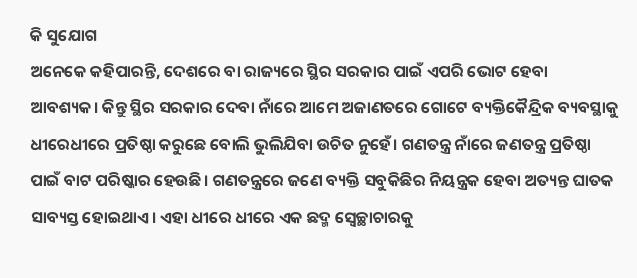କି ସୁଯୋଗ
ଅନେକେ କହିପାରନ୍ତି, ଦେଶରେ ବା ରାଜ୍ୟରେ ସ୍ଥିର ସରକାର ପାଇଁ ଏପରି ଭୋଟ ହେବା ଆବଶ୍ୟକ। କିନ୍ତୁ ସ୍ଥିର ସରକାର ଦେବା ନାଁରେ ଆମେ ଅଜାଣତରେ ଗୋଟେ ବ୍ୟକ୍ତିକୈନ୍ଦ୍ରିକ ବ୍ୟବସ୍ଥାକୁ ଧୀରେଧୀରେ ପ୍ରତିଷ୍ଠା କରୁଛେ ବୋଲି ଭୁଲିଯିବା ଉଚିତ ନୁହେଁ। ଗଣତନ୍ତ୍ର ନାଁରେ ଜଣତନ୍ତ୍ର ପ୍ରତିଷ୍ଠା ପାଇଁ ବାଟ ପରିଷ୍କାର ହେଉଛି। ଗଣତନ୍ତ୍ରରେ ଜଣେ ବ୍ୟକ୍ତି ସବୁକିଛିର ନିୟନ୍ତ୍ରକ ହେବା ଅତ୍ୟନ୍ତ ଘାତକ ସାବ୍ୟସ୍ତ ହୋଇଥାଏ। ଏହା ଧୀରେ ଧୀରେ ଏକ ଛଦ୍ମ ସ୍ବେଚ୍ଛାଚାରକୁ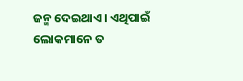ଜନ୍ମ ଦେଇଥାଏ। ଏଥିପାଇଁ ଲୋକମାନେ ତ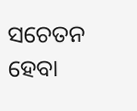ସଚେତନ ହେବା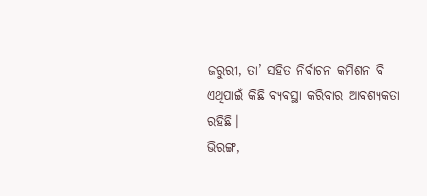ଜରୁରୀ, ତା’ ସହିତ ନିର୍ବାଚନ କମିଶନ ବି ଏଥିପାଇଁ କିଛି ବ୍ୟବସ୍ଥା କରିବାର ଆବଶ୍ୟକତା ରହିଛି।
ଭିରଙ୍ଗ,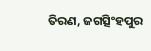ତିରଣ, ଜଗତ୍ସିଂହପୁର